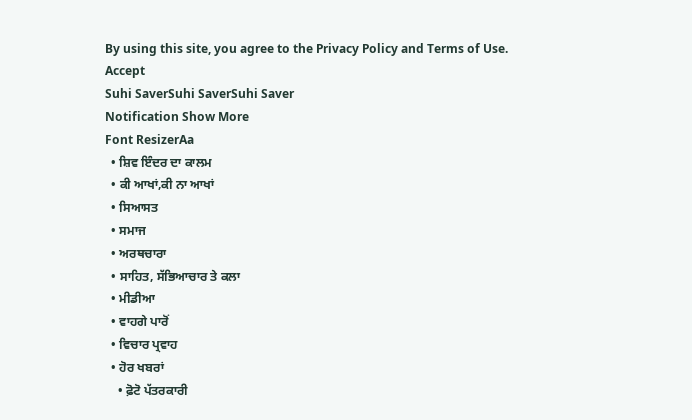By using this site, you agree to the Privacy Policy and Terms of Use.
Accept
Suhi SaverSuhi SaverSuhi Saver
Notification Show More
Font ResizerAa
  • ਸ਼ਿਵ ਇੰਦਰ ਦਾ ਕਾਲਮ
  • ਕੀ ਆਖਾਂ,ਕੀ ਨਾ ਆਖਾਂ
  • ਸਿਆਸਤ
  • ਸਮਾਜ
  • ਅਰਥਚਾਰਾ
  • ਸਾਹਿਤ, ਸੱਭਿਆਚਾਰ ਤੇ ਕਲਾ
  • ਮੀਡੀਆ
  • ਵਾਹਗੇ ਪਾਰੋਂ
  • ਵਿਚਾਰ ਪ੍ਰਵਾਹ
  • ਹੋਰ ਖਬਰਾਂ
    • ਫ਼ੋਟੋ ਪੱਤਰਕਾਰੀ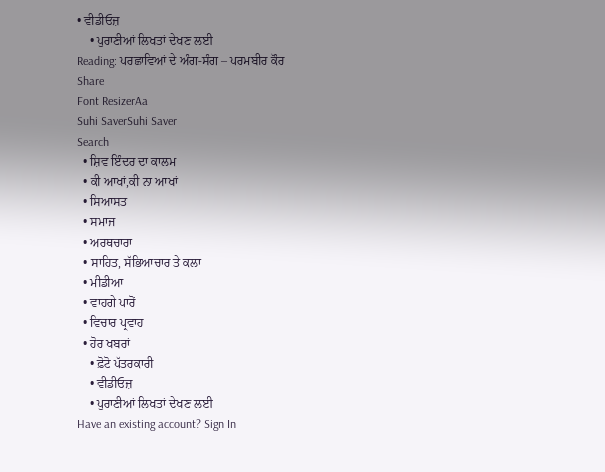• ਵੀਡੀਓਜ਼
    • ਪੁਰਾਣੀਆਂ ਲਿਖਤਾਂ ਦੇਖਣ ਲਈ
Reading: ਪਰਛਾਵਿਆਂ ਦੇ ਅੰਗ-ਸੰਗ – ਪਰਮਬੀਰ ਕੌਰ
Share
Font ResizerAa
Suhi SaverSuhi Saver
Search
  • ਸ਼ਿਵ ਇੰਦਰ ਦਾ ਕਾਲਮ
  • ਕੀ ਆਖਾਂ,ਕੀ ਨਾ ਆਖਾਂ
  • ਸਿਆਸਤ
  • ਸਮਾਜ
  • ਅਰਥਚਾਰਾ
  • ਸਾਹਿਤ, ਸੱਭਿਆਚਾਰ ਤੇ ਕਲਾ
  • ਮੀਡੀਆ
  • ਵਾਹਗੇ ਪਾਰੋਂ
  • ਵਿਚਾਰ ਪ੍ਰਵਾਹ
  • ਹੋਰ ਖਬਰਾਂ
    • ਫ਼ੋਟੋ ਪੱਤਰਕਾਰੀ
    • ਵੀਡੀਓਜ਼
    • ਪੁਰਾਣੀਆਂ ਲਿਖਤਾਂ ਦੇਖਣ ਲਈ
Have an existing account? Sign In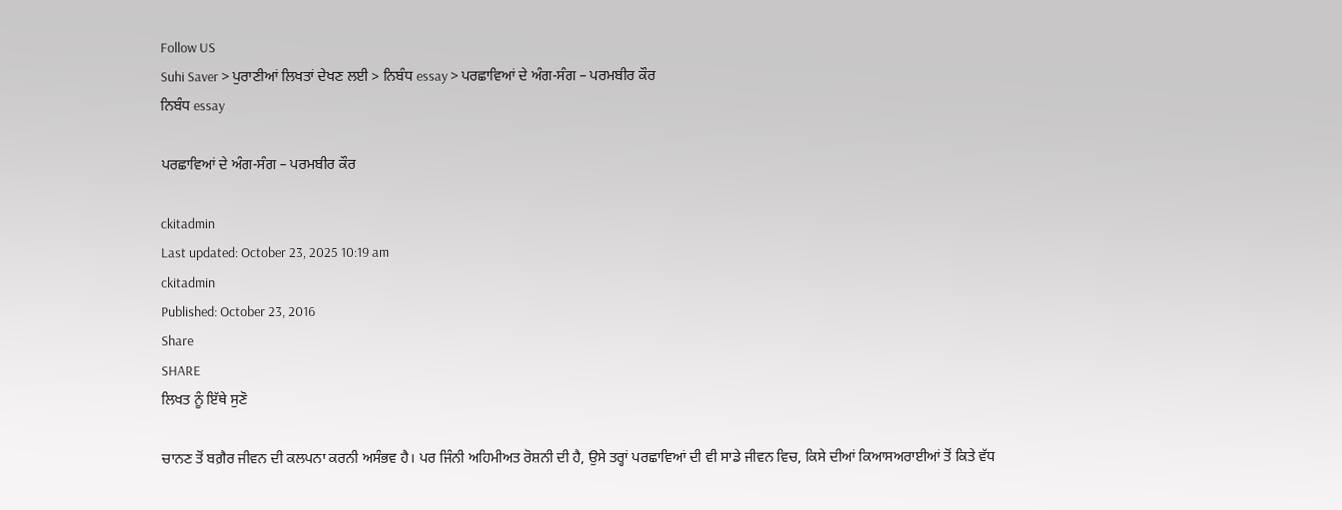Follow US
Suhi Saver > ਪੁਰਾਣੀਆਂ ਲਿਖਤਾਂ ਦੇਖਣ ਲਈ > ਨਿਬੰਧ essay > ਪਰਛਾਵਿਆਂ ਦੇ ਅੰਗ-ਸੰਗ – ਪਰਮਬੀਰ ਕੌਰ
ਨਿਬੰਧ essay

ਪਰਛਾਵਿਆਂ ਦੇ ਅੰਗ-ਸੰਗ – ਪਰਮਬੀਰ ਕੌਰ

ckitadmin
Last updated: October 23, 2025 10:19 am
ckitadmin
Published: October 23, 2016
Share
SHARE
ਲਿਖਤ ਨੂੰ ਇੱਥੇ ਸੁਣੋ

ਚਾਨਣ ਤੋਂ ਬਗ਼ੈਰ ਜੀਵਨ ਦੀ ਕਲਪਨਾ ਕਰਨੀ ਅਸੰਭਵ ਹੈ। ਪਰ ਜਿੰਨੀ ਅਹਿਮੀਅਤ ਰੋਸ਼ਨੀ ਦੀ ਹੈ, ਉਸੇ ਤਰ੍ਹਾਂ ਪਰਛਾਵਿਆਂ ਦੀ ਵੀ ਸਾਡੇ ਜੀਵਨ ਵਿਚ, ਕਿਸੇ ਦੀਆਂ ਕਿਆਸਅਰਾਈਆਂ ਤੋਂ ਕਿਤੇ ਵੱਧ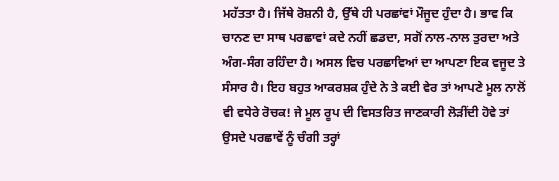ਮਹੱਤਤਾ ਹੈ। ਜਿੱਥੇ ਰੋਸ਼ਨੀ ਹੈ, ਉੱਥੇ ਹੀ ਪਰਛਾਂਵਾਂ ਮੌਜੂਦ ਹੁੰਦਾ ਹੈ। ਭਾਵ ਕਿ ਚਾਨਣ ਦਾ ਸਾਥ ਪਰਛਾਵਾਂ ਕਦੇ ਨਹੀਂ ਛਡਦਾ, ਸਗੋਂ ਨਾਲ-ਨਾਲ ਤੁਰਦਾ ਅਤੇ ਅੰਗ-ਸੰਗ ਰਹਿੰਦਾ ਹੈ। ਅਸਲ ਵਿਚ ਪਰਛਾਵਿਆਂ ਦਾ ਆਪਣਾ ਇਕ ਵਜੂਦ ਤੇ ਸੰਸਾਰ ਹੈ। ਇਹ ਬਹੁਤ ਆਕਰਸ਼ਕ ਹੁੰਦੇ ਨੇ ਤੇ ਕਈ ਵੇਰ ਤਾਂ ਆਪਣੇ ਮੂਲ ਨਾਲੋਂ ਵੀ ਵਧੇਰੇ ਰੋਚਕ! ਜੇ ਮੂਲ ਰੂਪ ਦੀ ਵਿਸਤਰਿਤ ਜਾਣਕਾਰੀ ਲੋੜੀਂਦੀ ਹੋਵੇ ਤਾਂ ਉਸਦੇ ਪਰਛਾਵੇਂ ਨੂੰ ਚੰਗੀ ਤਰ੍ਹਾਂ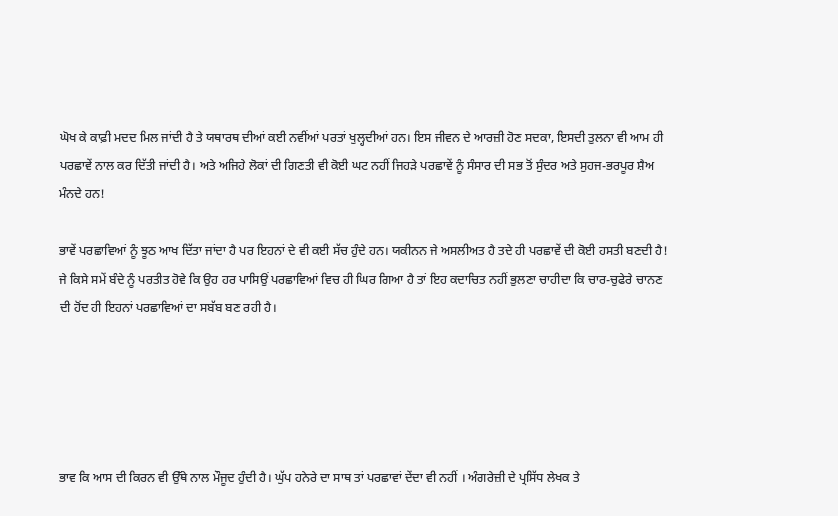ਘੋਖ ਕੇ ਕਾਫ਼ੀ ਮਦਦ ਮਿਲ ਜਾਂਦੀ ਹੈ ਤੇ ਯਥਾਰਥ ਦੀਆਂ ਕਈ ਨਵੀਂਆਂ ਪਰਤਾਂ ਖੁਲ੍ਹਦੀਆਂ ਹਨ। ਇਸ ਜੀਵਨ ਦੇ ਆਰਜ਼ੀ ਹੋਣ ਸਦਕਾ, ਇਸਦੀ ਤੁਲਨਾ ਵੀ ਆਮ ਹੀ ਪਰਛਾਵੇਂ ਨਾਲ ਕਰ ਦਿੱਤੀ ਜਾਂਦੀ ਹੈ। ਅਤੇ ਅਜਿਹੇ ਲੋਕਾਂ ਦੀ ਗਿਣਤੀ ਵੀ ਕੋਈ ਘਟ ਨਹੀਂ ਜਿਹੜੇ ਪਰਛਾਵੇਂ ਨੂੰ ਸੰਸਾਰ ਦੀ ਸਭ ਤੋਂ ਸੁੰਦਰ ਅਤੇ ਸੁਹਜ-ਭਰਪੂਰ ਸ਼ੈਅ ਮੰਨਦੇ ਹਨ!

ਭਾਵੇਂ ਪਰਛਾਵਿਆਂ ਨੂੰ ਝੂਠ ਆਖ ਦਿੱਤਾ ਜਾਂਦਾ ਹੈ ਪਰ ਇਹਨਾਂ ਦੇ ਵੀ ਕਈ ਸੱਚ ਹੁੰਦੇ ਹਨ। ਯਕੀਨਨ ਜੇ ਅਸਲੀਅਤ ਹੈ ਤਦੇ ਹੀ ਪਰਛਾਵੇਂ ਦੀ ਕੋਈ ਹਸਤੀ ਬਣਦੀ ਹੈ! ਜੇ ਕਿਸੇ ਸਮੇਂ ਬੰਦੇ ਨੂੰ ਪਰਤੀਤ ਹੋਵੇ ਕਿ ਉਹ ਹਰ ਪਾਸਿਉਂ ਪਰਛਾਵਿਆਂ ਵਿਚ ਹੀ ਘਿਰ ਗਿਆ ਹੈ ਤਾਂ ਇਹ ਕਦਾਚਿਤ ਨਹੀਂ ਭੁਲਣਾ ਚਾਹੀਦਾ ਕਿ ਚਾਰ-ਚੁਫੇਰੇ ਚਾਨਣ ਦੀ ਹੋਂਦ ਹੀ ਇਹਨਾਂ ਪਰਛਾਵਿਆਂ ਦਾ ਸਬੱਬ ਬਣ ਰਹੀ ਹੈ।





ਭਾਵ ਕਿ ਆਸ ਦੀ ਕਿਰਨ ਵੀ ਉੱਥੇ ਨਾਲ ਮੌਜੂਦ ਹੁੰਦੀ ਹੈ। ਘੁੱਪ ਹਨੇਰੇ ਦਾ ਸਾਥ ਤਾਂ ਪਰਛਾਵਾਂ ਦੇਂਦਾ ਵੀ ਨਹੀਂ । ਅੰਗਰੇਜ਼ੀ ਦੇ ਪ੍ਰਸਿੱਧ ਲੇਖਕ ਤੇ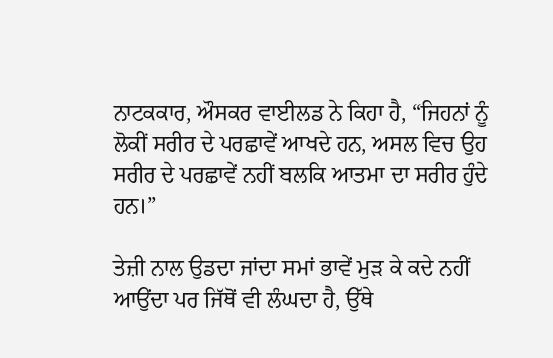ਨਾਟਕਕਾਰ, ਔਸਕਰ ਵਾਈਲਡ ਨੇ ਕਿਹਾ ਹੈ, “ਜਿਹਨਾਂ ਨੂੰ ਲੋਕੀਂ ਸਰੀਰ ਦੇ ਪਰਛਾਵੇਂ ਆਖਦੇ ਹਨ, ਅਸਲ ਵਿਚ ਉਹ ਸਰੀਰ ਦੇ ਪਰਛਾਵੇਂ ਨਹੀਂ ਬਲਕਿ ਆਤਮਾ ਦਾ ਸਰੀਰ ਹੁੰਦੇ ਹਨ।”

ਤੇਜ਼ੀ ਨਾਲ ਉਡਦਾ ਜਾਂਦਾ ਸਮਾਂ ਭਾਵੇਂ ਮੁੜ ਕੇ ਕਦੇ ਨਹੀਂ ਆਉਂਦਾ ਪਰ ਜਿੱਥੋਂ ਵੀ ਲੰਘਦਾ ਹੈ, ਉੱਥੇ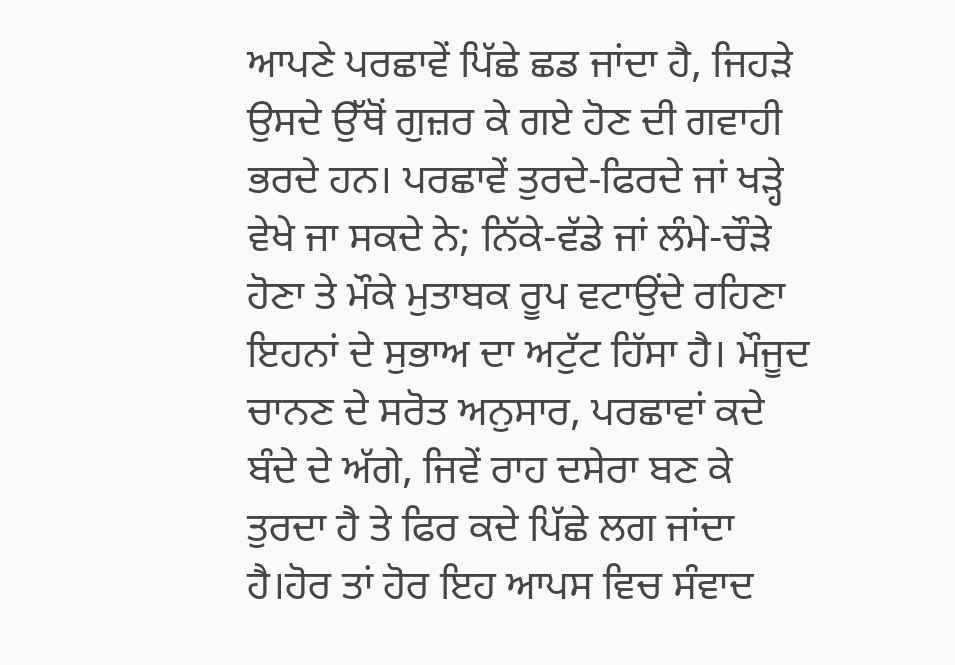ਆਪਣੇ ਪਰਛਾਵੇਂ ਪਿੱਛੇ ਛਡ ਜਾਂਦਾ ਹੈ, ਜਿਹੜੇ ਉਸਦੇ ਉੱਥੋਂ ਗੁਜ਼ਰ ਕੇ ਗਏ ਹੋਣ ਦੀ ਗਵਾਹੀ ਭਰਦੇ ਹਨ। ਪਰਛਾਵੇਂ ਤੁਰਦੇ-ਫਿਰਦੇ ਜਾਂ ਖੜ੍ਹੇ ਵੇਖੇ ਜਾ ਸਕਦੇ ਨੇ; ਨਿੱਕੇ-ਵੱਡੇ ਜਾਂ ਲੰਮੇ-ਚੌੜੇ ਹੋਣਾ ਤੇ ਮੌਕੇ ਮੁਤਾਬਕ ਰੂਪ ਵਟਾਉਂਦੇ ਰਹਿਣਾ ਇਹਨਾਂ ਦੇ ਸੁਭਾਅ ਦਾ ਅਟੁੱਟ ਹਿੱਸਾ ਹੈ। ਮੌਜੂਦ ਚਾਨਣ ਦੇ ਸਰੋਤ ਅਨੁਸਾਰ, ਪਰਛਾਵਾਂ ਕਦੇ ਬੰਦੇ ਦੇ ਅੱਗੇ, ਜਿਵੇਂ ਰਾਹ ਦਸੇਰਾ ਬਣ ਕੇ ਤੁਰਦਾ ਹੈ ਤੇ ਫਿਰ ਕਦੇ ਪਿੱਛੇ ਲਗ ਜਾਂਦਾ ਹੈ।ਹੋਰ ਤਾਂ ਹੋਰ ਇਹ ਆਪਸ ਵਿਚ ਸੰਵਾਦ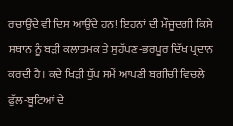ਰਚਾਉਂਦੇ ਵੀ ਦਿਸ ਆਉਂਦੇ ਹਨ! ਇਹਨਾਂ ਦੀ ਮੌਜੂਦਗੀ ਕਿਸੇ ਸਥਾਨ ਨੂੰ ਬੜੀ ਕਲਾਤਮਕ ਤੇ ਸੁਹੱਪਣ-ਭਰਪੂਰ ਦਿੱਖ ਪ੍ਰਦਾਨ ਕਰਦੀ ਹੈ। ਕਦੇ ਖਿੜੀ ਧੁੱਪ ਸਮੇਂ ਆਪਣੀ ਬਗੀਚੀ ਵਿਚਲੇ ਫੁੱਲ-ਬੂਟਿਆਂ ਦੇ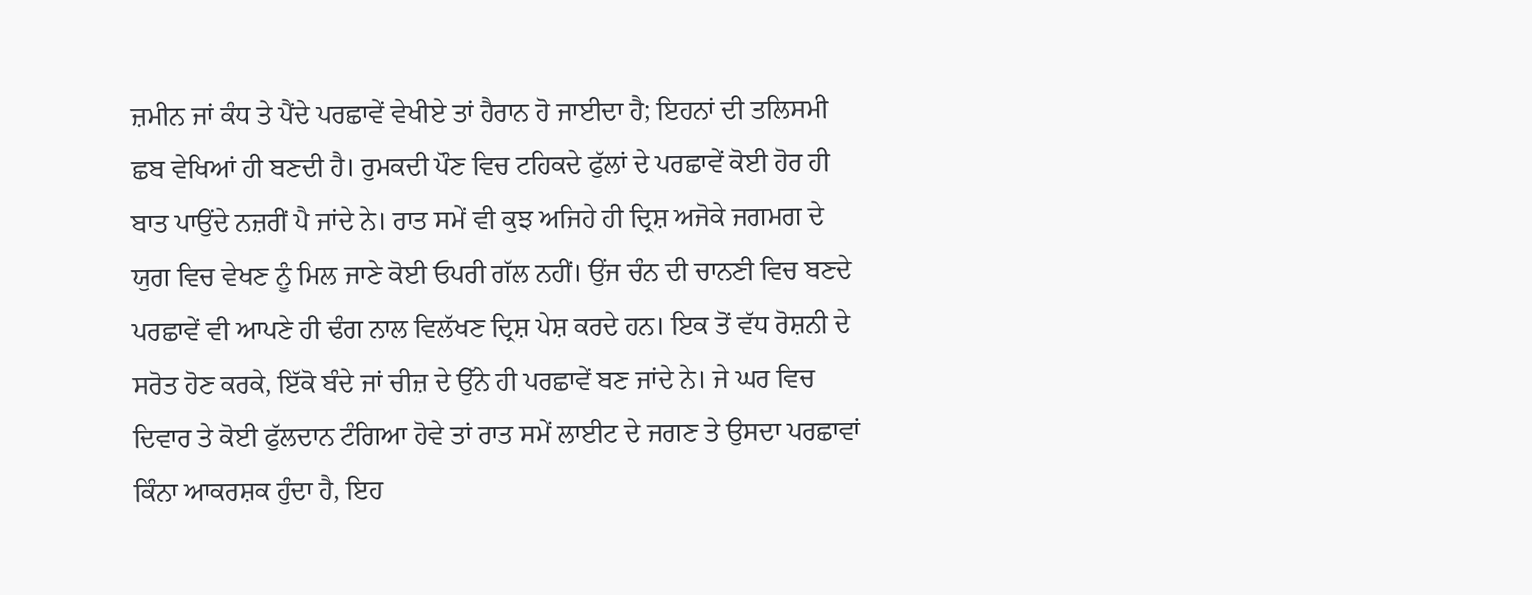ਜ਼ਮੀਨ ਜਾਂ ਕੰਧ ਤੇ ਪੈਂਦੇ ਪਰਛਾਵੇਂ ਵੇਖੀਏ ਤਾਂ ਹੈਰਾਨ ਹੋ ਜਾਈਦਾ ਹੈ; ਇਹਨਾਂ ਦੀ ਤਲਿਸਮੀ ਛਬ ਵੇਖਿਆਂ ਹੀ ਬਣਦੀ ਹੈ। ਰੁਮਕਦੀ ਪੌਣ ਵਿਚ ਟਹਿਕਦੇ ਫੁੱਲਾਂ ਦੇ ਪਰਛਾਵੇਂ ਕੋਈ ਹੋਰ ਹੀ ਬਾਤ ਪਾਉਂਦੇ ਨਜ਼ਰੀਂ ਪੈ ਜਾਂਦੇ ਨੇ। ਰਾਤ ਸਮੇਂ ਵੀ ਕੁਝ ਅਜਿਹੇ ਹੀ ਦ੍ਰਿਸ਼ ਅਜੋਕੇ ਜਗਮਗ ਦੇ ਯੁਗ ਵਿਚ ਵੇਖਣ ਨੂੰ ਮਿਲ ਜਾਣੇ ਕੋਈ ਓਪਰੀ ਗੱਲ ਨਹੀਂ। ਉਂਜ ਚੰਨ ਦੀ ਚਾਨਣੀ ਵਿਚ ਬਣਦੇ ਪਰਛਾਵੇਂ ਵੀ ਆਪਣੇ ਹੀ ਢੰਗ ਨਾਲ ਵਿਲੱਖਣ ਦ੍ਰਿਸ਼ ਪੇਸ਼ ਕਰਦੇ ਹਨ। ਇਕ ਤੋਂ ਵੱਧ ਰੋਸ਼ਨੀ ਦੇ ਸਰੋਤ ਹੋਣ ਕਰਕੇ, ਇੱਕੋ ਬੰਦੇ ਜਾਂ ਚੀਜ਼ ਦੇ ਉੱਨੇ ਹੀ ਪਰਛਾਵੇਂ ਬਣ ਜਾਂਦੇ ਨੇ। ਜੇ ਘਰ ਵਿਚ ਦਿਵਾਰ ਤੇ ਕੋਈ ਫੁੱਲਦਾਨ ਟੰਗਿਆ ਹੋਵੇ ਤਾਂ ਰਾਤ ਸਮੇਂ ਲਾਈਟ ਦੇ ਜਗਣ ਤੇ ਉਸਦਾ ਪਰਛਾਵਾਂ ਕਿੰਨਾ ਆਕਰਸ਼ਕ ਹੁੰਦਾ ਹੈ, ਇਹ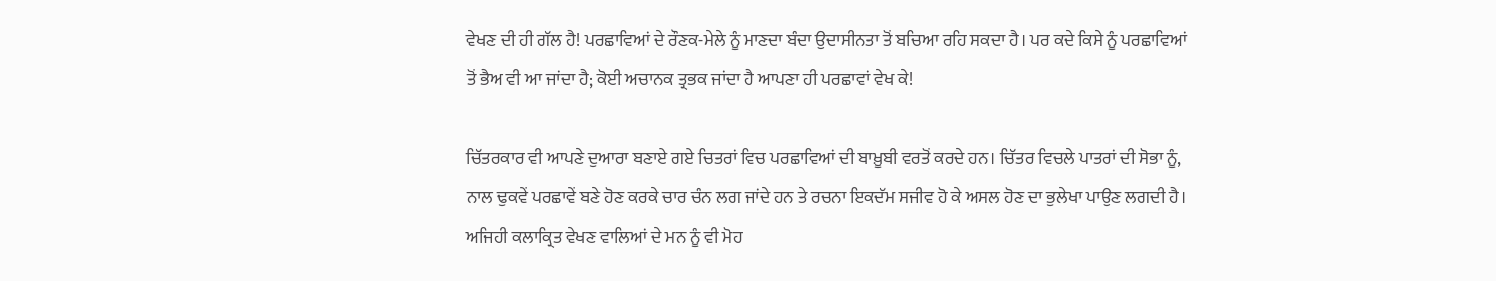ਵੇਖਣ ਦੀ ਹੀ ਗੱਲ ਹੈ! ਪਰਛਾਵਿਆਂ ਦੇ ਰੌਣਕ-ਮੇਲੇ ਨੂੰ ਮਾਣਦਾ ਬੰਦਾ ਉਦਾਸੀਨਤਾ ਤੋਂ ਬਚਿਆ ਰਹਿ ਸਕਦਾ ਹੈ। ਪਰ ਕਦੇ ਕਿਸੇ ਨੂੰ ਪਰਛਾਵਿਆਂ ਤੋਂ ਭੈਅ ਵੀ ਆ ਜਾਂਦਾ ਹੈ; ਕੋਈ ਅਚਾਨਕ ਤ੍ਰਭਕ ਜਾਂਦਾ ਹੈ ਆਪਣਾ ਹੀ ਪਰਛਾਵਾਂ ਵੇਖ ਕੇ!

ਚਿੱਤਰਕਾਰ ਵੀ ਆਪਣੇ ਦੁਆਰਾ ਬਣਾਏ ਗਏ ਚਿਤਰਾਂ ਵਿਚ ਪਰਛਾਵਿਆਂ ਦੀ ਬਾਖ਼ੂਬੀ ਵਰਤੋਂ ਕਰਦੇ ਹਨ। ਚਿੱਤਰ ਵਿਚਲੇ ਪਾਤਰਾਂ ਦੀ ਸੋਭਾ ਨੂੰ, ਨਾਲ ਢੁਕਵੇਂ ਪਰਛਾਵੇਂ ਬਣੇ ਹੋਣ ਕਰਕੇ ਚਾਰ ਚੰਨ ਲਗ ਜਾਂਦੇ ਹਨ ਤੇ ਰਚਨਾ ਇਕਦੱਮ ਸਜੀਵ ਹੋ ਕੇ ਅਸਲ ਹੋਣ ਦਾ ਭੁਲੇਖਾ ਪਾਉਣ ਲਗਦੀ ਹੈ। ਅਜਿਹੀ ਕਲਾਕ੍ਰਿਤ ਵੇਖਣ ਵਾਲਿਆਂ ਦੇ ਮਨ ਨੂੰ ਵੀ ਮੋਹ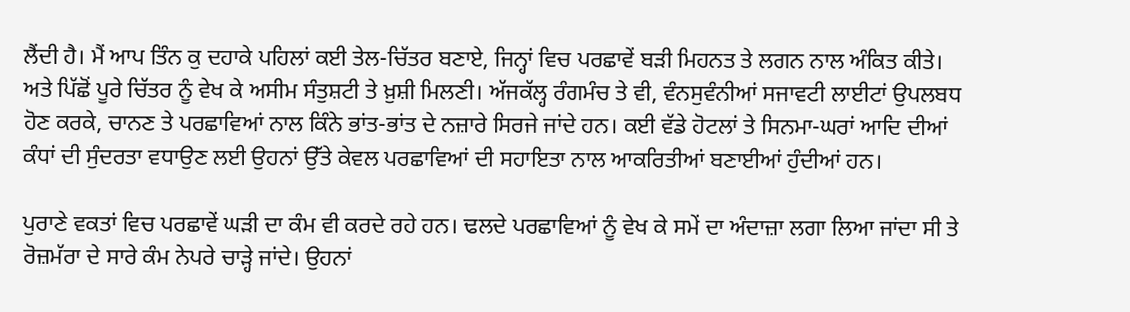ਲੈਂਦੀ ਹੈ। ਮੈਂ ਆਪ ਤਿੰਨ ਕੁ ਦਹਾਕੇ ਪਹਿਲਾਂ ਕਈ ਤੇਲ-ਚਿੱਤਰ ਬਣਾਏ, ਜਿਨ੍ਹਾਂ ਵਿਚ ਪਰਛਾਵੇਂ ਬੜੀ ਮਿਹਨਤ ਤੇ ਲਗਨ ਨਾਲ ਅੰਕਿਤ ਕੀਤੇ। ਅਤੇ ਪਿੱਛੋਂ ਪੂਰੇ ਚਿੱਤਰ ਨੂੰ ਵੇਖ ਕੇ ਅਸੀਮ ਸੰਤੁਸ਼ਟੀ ਤੇ ਖ਼ੁਸ਼ੀ ਮਿਲਣੀ। ਅੱਜਕੱਲ੍ਹ ਰੰਗਮੰਚ ਤੇ ਵੀ, ਵੰਨਸੁਵੰਨੀਆਂ ਸਜਾਵਟੀ ਲਾਈਟਾਂ ਉਪਲਬਧ ਹੋਣ ਕਰਕੇ, ਚਾਨਣ ਤੇ ਪਰਛਾਵਿਆਂ ਨਾਲ ਕਿੰਨੇ ਭਾਂਤ-ਭਾਂਤ ਦੇ ਨਜ਼ਾਰੇ ਸਿਰਜੇ ਜਾਂਦੇ ਹਨ। ਕਈ ਵੱਡੇ ਹੋਟਲਾਂ ਤੇ ਸਿਨਮਾ-ਘਰਾਂ ਆਦਿ ਦੀਆਂ ਕੰਧਾਂ ਦੀ ਸੁੰਦਰਤਾ ਵਧਾਉਣ ਲਈ ਉਹਨਾਂ ਉੱਤੇ ਕੇਵਲ ਪਰਛਾਵਿਆਂ ਦੀ ਸਹਾਇਤਾ ਨਾਲ ਆਕਰਿਤੀਆਂ ਬਣਾਈਆਂ ਹੁੰਦੀਆਂ ਹਨ।

ਪੁਰਾਣੇ ਵਕਤਾਂ ਵਿਚ ਪਰਛਾਵੇਂ ਘੜੀ ਦਾ ਕੰਮ ਵੀ ਕਰਦੇ ਰਹੇ ਹਨ। ਢਲਦੇ ਪਰਛਾਵਿਆਂ ਨੂੰ ਵੇਖ ਕੇ ਸਮੇਂ ਦਾ ਅੰਦਾਜ਼ਾ ਲਗਾ ਲਿਆ ਜਾਂਦਾ ਸੀ ਤੇ ਰੋਜ਼ਮੱਰਾ ਦੇ ਸਾਰੇ ਕੰਮ ਨੇਪਰੇ ਚਾੜ੍ਹੇ ਜਾਂਦੇ। ਉਹਨਾਂ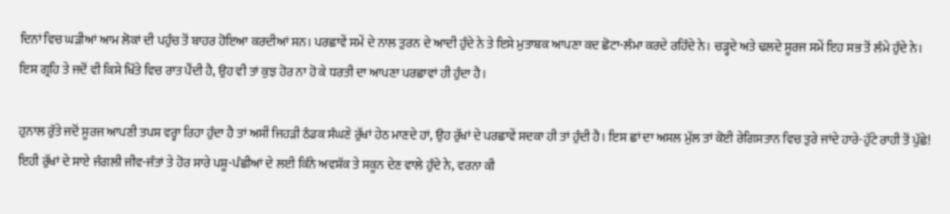ਦਿਨਾਂ ਵਿਚ ਘੜੀਆਂ ਆਮ ਲੋਕਾਂ ਦੀ ਪਹੁੰਚ ਤੋਂ ਬਾਹਰ ਹੋਇਆ ਕਰਦੀਆਂ ਸਨ। ਪਰਛਾਵੇਂ ਸਮੇਂ ਦੇ ਨਾਲ ਤੁਰਨ ਦੇ ਆਦੀ ਹੁੰਦੇ ਨੇ ਤੇ ਇਸੇ ਮੁਤਾਬਕ ਆਪਣਾ ਕਦ ਛੋਟਾ-ਲੰਮਾ ਕਰਦੇ ਰਹਿੰਦੇ ਨੇ। ਚੜ੍ਹਦੇ ਅਤੇ ਢਲਦੇ ਸੂਰਜ ਸਮੇਂ ਇਹ ਸਭ ਤੋਂ ਲੰਮੇ ਹੁੰਦੇ ਨੇ। ਇਸ ਗ੍ਰਹਿ ਤੇ ਜਦੋਂ ਵੀ ਕਿਸੇ ਖਿੱਤੇ ਵਿਚ ਰਾਤ ਪੈਂਦੀ ਹੈ, ਉਹ ਵੀ ਤਾਂ ਕੁਝ ਹੋਰ ਨਾ ਹੋ ਕੇ ਧਰਤੀ ਦਾ ਆਪਣਾ ਪਰਛਾਵਾਂ ਹੀ ਹੁੰਦਾ ਹੈ।

ਹੁਨਾਲ ਰੁੱਤੇ ਜਦੋਂ ਸੂਰਜ ਆਪਣੀ ਤਪਸ਼ ਵਰ੍ਹਾ ਰਿਹਾ ਹੁੰਦਾ ਹੈ ਤਾਂ ਅਸੀਂ ਜਿਹੜੀ ਠੰਡਕ ਸੰਘਣੇ ਰੁੱਖਾਂ ਹੇਠ ਮਾਣਦੇ ਹਾਂ, ਉਹ ਰੁੱਖਾਂ ਦੇ ਪਰਛਾਵੇਂ ਸਦਕਾ ਹੀ ਤਾਂ ਹੁੰਦੀ ਹੈ। ਇਸ ਛਾਂ ਦਾ ਅਸਲ ਮੁੱਲ ਤਾਂ ਕੋਈ ਰੇਗਿਸਤਾਨ ਵਿਚ ਤੁਰੇ ਜਾਂਦੇ ਹਾਰੇ-ਹੁੱਟੇ ਰਾਹੀ ਤੋਂ ਪੁੱਛੇ! ਇਹੀ ਰੁੱਖਾਂ ਦੇ ਸਾਏ ਜੰਗਲੀ ਜੀਵ-ਜੰਤਾਂ ਤੇ ਹੋਰ ਸਾਰੇ ਪਸ਼ੂ-ਪੰਛੀਆਂ ਦੇ ਲਈ ਕਿੰਨੇ ਅਵਸ਼ੱਕ ਤੇ ਸਕੂਨ ਦੇਣ ਵਾਲੇ ਹੁੰਦੇ ਨੇ, ਵਰਨਾ ਕੀ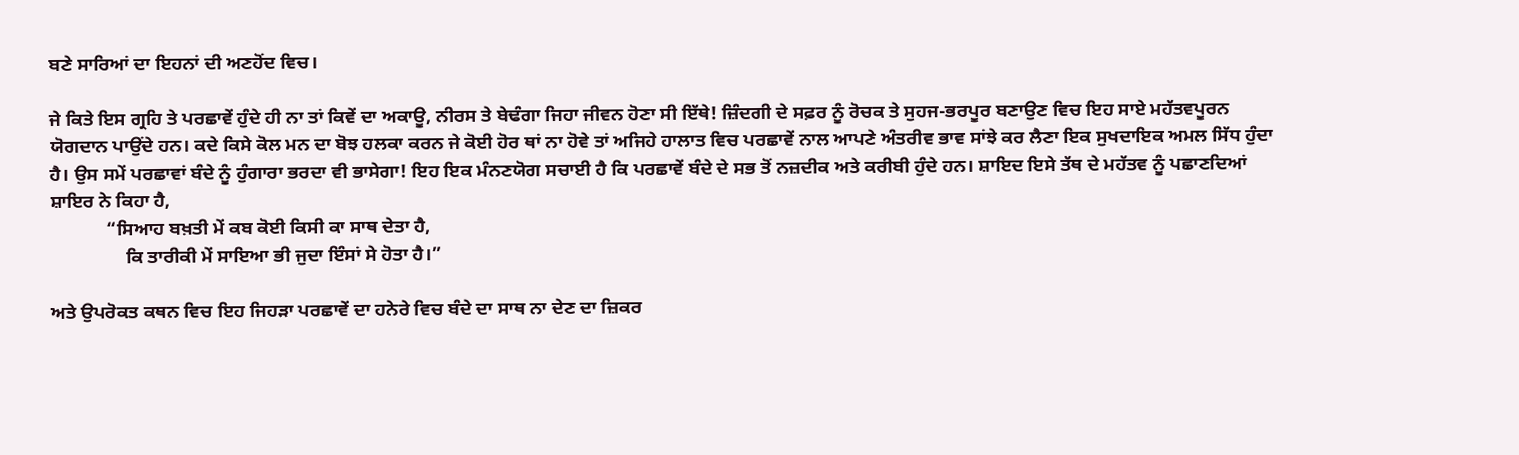ਬਣੇ ਸਾਰਿਆਂ ਦਾ ਇਹਨਾਂ ਦੀ ਅਣਹੋਂਦ ਵਿਚ।

ਜੇ ਕਿਤੇ ਇਸ ਗ੍ਰਹਿ ਤੇ ਪਰਛਾਵੇਂ ਹੁੰਦੇ ਹੀ ਨਾ ਤਾਂ ਕਿਵੇਂ ਦਾ ਅਕਾਊ, ਨੀਰਸ ਤੇ ਬੇਢੰਗਾ ਜਿਹਾ ਜੀਵਨ ਹੋਣਾ ਸੀ ਇੱਥੇ! ਜ਼ਿੰਦਗੀ ਦੇ ਸਫ਼ਰ ਨੂੰ ਰੋਚਕ ਤੇ ਸੁਹਜ-ਭਰਪੂਰ ਬਣਾਉਣ ਵਿਚ ਇਹ ਸਾਏ ਮਹੱਤਵਪੂਰਨ ਯੋਗਦਾਨ ਪਾਉਂਦੇ ਹਨ। ਕਦੇ ਕਿਸੇ ਕੋਲ ਮਨ ਦਾ ਬੋਝ ਹਲਕਾ ਕਰਨ ਜੇ ਕੋਈ ਹੋਰ ਥਾਂ ਨਾ ਹੋਵੇ ਤਾਂ ਅਜਿਹੇ ਹਾਲਾਤ ਵਿਚ ਪਰਛਾਵੇਂ ਨਾਲ ਆਪਣੇ ਅੰਤਰੀਵ ਭਾਵ ਸਾਂਝੇ ਕਰ ਲੈਣਾ ਇਕ ਸੁਖਦਾਇਕ ਅਮਲ ਸਿੱਧ ਹੁੰਦਾ ਹੈ। ਉਸ ਸਮੇਂ ਪਰਛਾਵਾਂ ਬੰਦੇ ਨੂੰ ਹੁੰਗਾਰਾ ਭਰਦਾ ਵੀ ਭਾਸੇਗਾ! ਇਹ ਇਕ ਮੰਨਣਯੋਗ ਸਚਾਈ ਹੈ ਕਿ ਪਰਛਾਵੇਂ ਬੰਦੇ ਦੇ ਸਭ ਤੋਂ ਨਜ਼ਦੀਕ ਅਤੇ ਕਰੀਬੀ ਹੁੰਦੇ ਹਨ। ਸ਼ਾਇਦ ਇਸੇ ਤੱਥ ਦੇ ਮਹੱਤਵ ਨੂੰ ਪਛਾਣਦਿਆਂ ਸ਼ਾਇਰ ਨੇ ਕਿਹਾ ਹੈ,
            “ਸਿਆਹ ਬਖ਼ਤੀ ਮੇਂ ਕਬ ਕੋਈ ਕਿਸੀ ਕਾ ਸਾਥ ਦੇਤਾ ਹੈ,
                ਕਿ ਤਾਰੀਕੀ ਮੇਂ ਸਾਇਆ ਭੀ ਜੁਦਾ ਇੰਸਾਂ ਸੇ ਹੋਤਾ ਹੈ।”

ਅਤੇ ਉਪਰੋਕਤ ਕਥਨ ਵਿਚ ਇਹ ਜਿਹੜਾ ਪਰਛਾਵੇਂ ਦਾ ਹਨੇਰੇ ਵਿਚ ਬੰਦੇ ਦਾ ਸਾਥ ਨਾ ਦੇਣ ਦਾ ਜ਼ਿਕਰ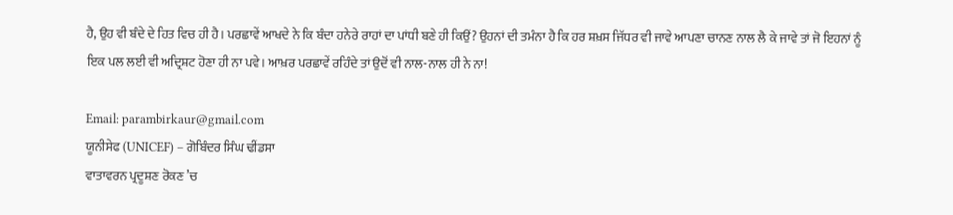ਹੈ, ਉਹ ਵੀ ਬੰਦੇ ਦੇ ਹਿਤ ਵਿਚ ਹੀ ਹੈ। ਪਰਛਾਵੇਂ ਆਖਦੇ ਨੇ ਕਿ ਬੰਦਾ ਹਨੇਰੇ ਰਾਹਾਂ ਦਾ ਪਾਂਧੀ ਬਣੇ ਹੀ ਕਿਉਂ? ਉਹਨਾਂ ਦੀ ਤਮੰਨਾ ਹੈ ਕਿ ਹਰ ਸ਼ਖ਼ਸ ਜਿੱਧਰ ਵੀ ਜਾਵੇ ਆਪਣਾ ਚਾਨਣ ਨਾਲ ਲੈ ਕੇ ਜਾਵੇ ਤਾਂ ਜੋ ਇਹਨਾਂ ਨੂੰ ਇਕ ਪਲ ਲਈ ਵੀ ਅਦ੍ਰਿਸ਼ਟ ਹੋਣਾ ਹੀ ਨਾ ਪਵੇ। ਆਖ਼ਰ ਪਰਛਾਵੇਂ ਰਹਿੰਦੇ ਤਾਂ ਉਦੋਂ ਵੀ ਨਾਲ-ਨਾਲ ਹੀ ਨੇ ਨਾ!

Email: parambirkaur@gmail.com
ਯੂਨੀਸੇਫ (UNICEF) – ਗੋਬਿੰਦਰ ਸਿੰਘ ਢੀਂਡਸਾ
ਵਾਤਾਵਰਨ ਪ੍ਰਦੂਸ਼ਣ ਰੋਕਣ ’ਚ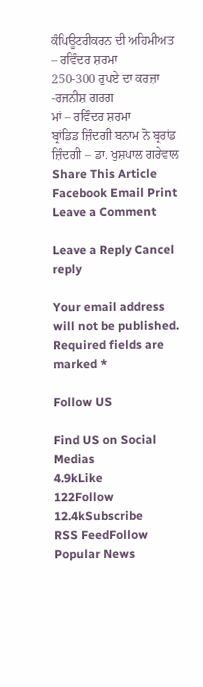ਕੰਪਿਊਟਰੀਕਰਨ ਦੀ ਅਹਿਮੀਅਤ – ਰਵਿੰਦਰ ਸ਼ਰਮਾ
250-300 ਰੁਪਏ ਦਾ ਕਰਜ਼ਾ -ਰਜਨੀਸ਼ ਗਰਗ
ਮਾਂ – ਰਵਿੰਦਰ ਸ਼ਰਮਾ
ਬ੍ਰਾਂਡਿਡ ਜ਼ਿੰਦਗੀ ਬਨਾਮ ਨੋ ਬ੍ਰਰਾਂਡ ਜ਼ਿੰਦਗੀ – ਡਾ. ਖੁਸ਼ਪਾਲ ਗਰੇਵਾਲ
Share This Article
Facebook Email Print
Leave a Comment

Leave a Reply Cancel reply

Your email address will not be published. Required fields are marked *

Follow US

Find US on Social Medias
4.9kLike
122Follow
12.4kSubscribe
RSS FeedFollow
Popular News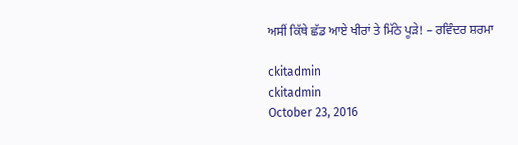ਅਸੀਂ ਕਿੱਥੇ ਛੱਡ ਆਏ ਖੀਰਾਂ ਤੇ ਮਿੱਠੇ ਪੂੜੇ! – ਰਵਿੰਦਰ ਸ਼ਰਮਾ

ckitadmin
ckitadmin
October 23, 2016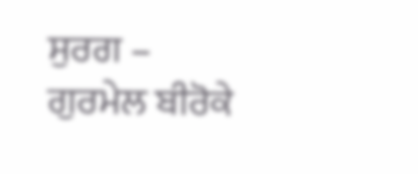ਸੁਰਗ – ਗੁਰਮੇਲ ਬੀਰੋਕੇ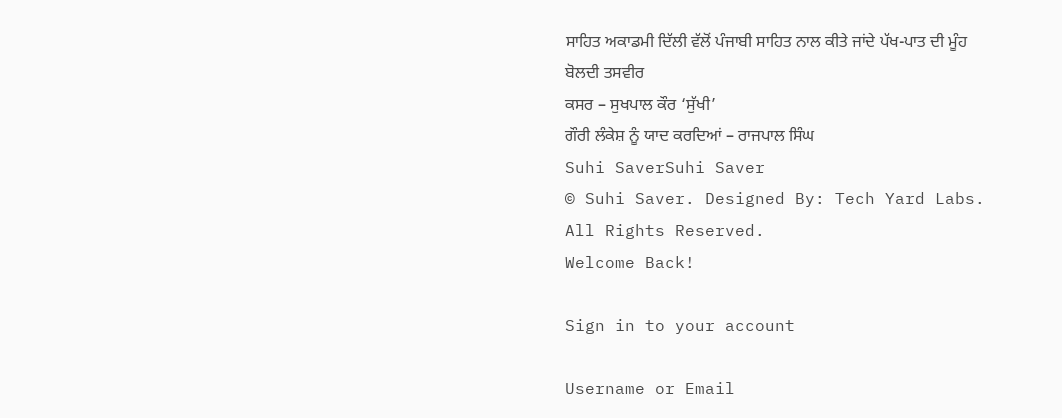ਸਾਹਿਤ ਅਕਾਡਮੀ ਦਿੱਲੀ ਵੱਲੋਂ ਪੰਜਾਬੀ ਸਾਹਿਤ ਨਾਲ ਕੀਤੇ ਜਾਂਦੇ ਪੱਖ-ਪਾਤ ਦੀ ਮੂੰਹ ਬੋਲਦੀ ਤਸਵੀਰ
ਕਸਰ – ਸੁਖਪਾਲ ਕੌਰ ‘ਸੁੱਖੀ’
ਗੌਰੀ ਲੰਕੇਸ਼ ਨੂੰ ਯਾਦ ਕਰਦਿਆਂ – ਰਾਜਪਾਲ ਸਿੰਘ
Suhi SaverSuhi Saver
© Suhi Saver. Designed By: Tech Yard Labs. All Rights Reserved.
Welcome Back!

Sign in to your account

Username or Email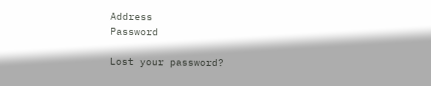Address
Password

Lost your password?